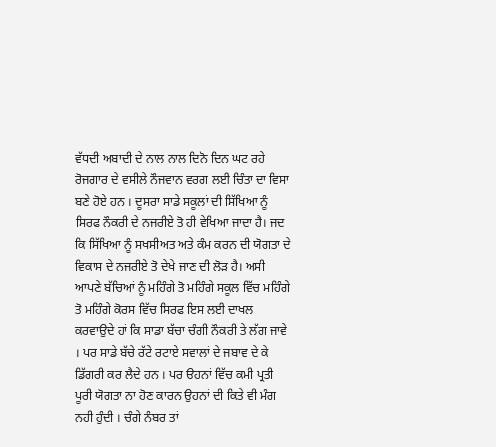ਵੱਧਦੀ ਅਬਾਦੀ ਦੇ ਨਾਲ ਨਾਲ ਦਿਨੋ ਦਿਨ ਘਟ ਰਹੇ ਰੋਜਗਾਰ ਦੇ ਵਸੀਲੇ ਨੌਜਵਾਨ ਵਰਗ ਲਈ ਚਿੰਤਾ ਦਾ ਵਿਸਾ ਬਣੇ ਹੋਏ ਹਨ । ਦੂਸਰਾ ਸਾਡੇ ਸਕੂਲਾਂ ਦੀ ਸਿੱਖਿਆ ਨੂੰ ਸਿਰਫ ਨੌਕਰੀ ਦੇ ਨਜਰੀਏ ਤੋ ਹੀ ਵੇਖਿਆ ਜਾਦਾ ਹੈ। ਜਦ ਕਿ ਸਿੱਖਿਆ ਨੂੰ ਸਖਸੀਅਤ ਅਤੇ ਕੰਮ ਕਰਨ ਦੀ ਯੋਗਤਾ ਦੇ ਵਿਕਾਸ ਦੇ ਨਜਰੀਏ ਤੋ ਦੇਖੇ ਜਾਣ ਦੀ ਲੋੜ ਹੈ। ਅਸੀ ਆਪਣੇ ਬੱਚਿਆਂ ਨੂੰ ਮਹਿੰਗੇ ਤੋ ਮਹਿੰਗੇ ਸਕੂਲ ਵਿੱਚ ਮਹਿੰਗੇ ਤੋ ਮਹਿੰਗੇ ਕੋਰਸ ਵਿੱਚ ਸਿਰਫ ਇਸ ਲਈ ਦਾਖਲ ਕਰਵਾਉਦੇ ਹਾਂ ਕਿ ਸਾਡਾ ਬੱਚਾ ਚੰਗੀ ਨੌਕਰੀ ਤੇ ਲੱਗ ਜਾਵੇ । ਪਰ ਸਾਡੇ ਬੱਚੇ ਰੱਟੇ ਰਟਾਏ ਸਵਾਲਾਂ ਦੇ ਜਬਾਵ ਦੇ ਕੇ ਡਿੱਗਰੀ ਕਰ ਲੈਦੇ ਹਨ । ਪਰ ੳਹਨਾਂ ਵਿੱਚ ਕਮੀ ਪ੍ਰਤੀ ਪੂਰੀ ਯੋਗਤਾ ਨਾ ਹੋਣ ਕਾਰਨ ਉਹਨਾਂ ਦੀ ਕਿਤੇ ਵੀ ਮੰਗ ਨਹੀ ਹੁੰਦੀ । ਚੰਗੇ ਨੰਬਰ ਤਾਂ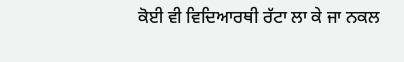ਕੋਈ ਵੀ ਵਿਦਿਆਰਥੀ ਰੱਟਾ ਲਾ ਕੇ ਜਾ ਨਕਲ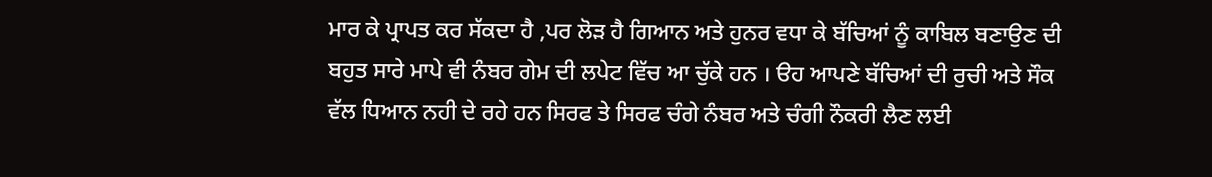ਮਾਰ ਕੇ ਪ੍ਰਾਪਤ ਕਰ ਸੱਕਦਾ ਹੈ ,ਪਰ ਲੋੜ ਹੈ ਗਿਆਨ ਅਤੇ ਹੁਨਰ ਵਧਾ ਕੇ ਬੱਚਿਆਂ ਨੂੰ ਕਾਬਿਲ ਬਣਾਉਣ ਦੀ ਬਹੁਤ ਸਾਰੇ ਮਾਪੇ ਵੀ ਨੰਬਰ ਗੇਮ ਦੀ ਲਪੇਟ ਵਿੱਚ ਆ ਚੁੱਕੇ ਹਨ । ੳਹ ਆਪਣੇ ਬੱਚਿਆਂ ਦੀ ਰੁਚੀ ਅਤੇ ਸੌਕ ਵੱਲ ਧਿਆਨ ਨਹੀ ਦੇ ਰਹੇ ਹਨ ਸਿਰਫ ਤੇ ਸਿਰਫ ਚੰਗੇ ਨੰਬਰ ਅਤੇ ਚੰਗੀ ਨੌਕਰੀ ਲੈਣ ਲਈ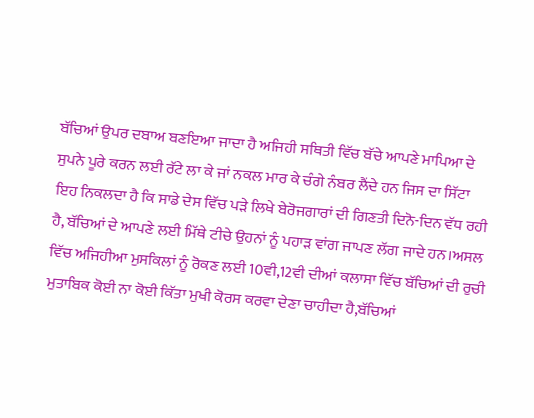ਬੱਚਿਆਂ ਉਪਰ ਦਬਾਅ ਬਣਇਆ ਜਾਦਾ ਹੈ ਅਜਿਹੀ ਸਥਿਤੀ ਵਿੱਚ ਬੱਚੇ ਆਪਣੇ ਮਾਪਿਆ ਦੇ ਸੁਪਨੇ ਪੂਰੇ ਕਰਨ ਲਈ ਰੱਟੇ ਲਾ ਕੇ ਜਾਂ ਨਕਲ ਮਾਰ ਕੇ ਚੰਗੇ ਨੰਬਰ ਲੈਂਦੇ ਹਨ ਜਿਸ ਦਾ ਸਿੱਟਾ ਇਹ ਨਿਕਲਦਾ ਹੈ ਕਿ ਸਾਡੇ ਦੇਸ ਵਿੱਚ ਪੜੇ ਲਿਖੇ ਬੇਰੋਜਗਾਰਾਂ ਦੀ ਗਿਣਤੀ ਦਿਨੋ-ਦਿਨ ਵੱਧ ਰਹੀ ਹੈ, ਬੱਚਿਆਂ ਦੇ ਆਪਣੇ ਲਈ ਮਿੱਥੇ ਟੀਚੇ ਉਹਨਾਂ ਨੂੰ ਪਹਾੜ ਵਾਂਗ ਜਾਪਣ ਲੱਗ ਜਾਦੇ ਹਨ।ਅਸਲ ਵਿੱਚ ਅਜਿਹੀਆ ਮੁਸਕਿਲਾਂ ਨੂੰ ਰੋਕਣ ਲਈ 10ਵੀ,12ਵੀ ਦੀਆਂ ਕਲਾਸਾ ਵਿੱਚ ਬੱਚਿਆਂ ਦੀ ਰੁਚੀ ਮੁਤਾਬਿਕ ਕੋਈ ਨਾ ਕੋਈ ਕਿੱਤਾ ਮੁਖੀ ਕੋਰਸ ਕਰਵਾ ਦੇਣਾ ਚਾਹੀਦਾ ਹੈ,ਬੱਚਿਆਂ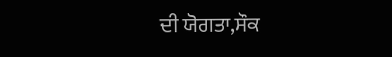ਦੀ ਯੋਗਤਾ,ਸੌਕ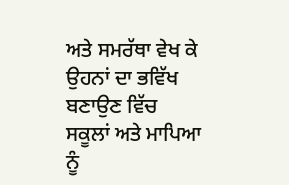ਅਤੇ ਸਮਰੱਥਾ ਵੇਖ ਕੇ ਉਹਨਾਂ ਦਾ ਭਵਿੱਖ ਬਣਾਉਣ ਵਿੱਚ ਸਕੂਲਾਂ ਅਤੇ ਮਾਪਿਆ ਨੂੰ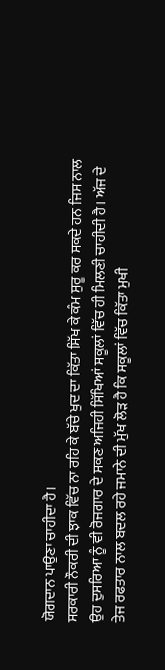ਯੋਗਦਾਨ ਪਾਉਣਾ ਚਾਹੀਦਾ ਹੈ।
ਸਰਕਾਰੀ ਨੌਕਰੀ ਦੀ ਝਾਕ ਵਿੱਚ ਨਾ ਰਹਿ ਕੇ ਬੱਚੇ ਖੁਦ ਦਾ ਕਿੱਤਾ ਸਿੱਖ ਕੇ ਕੰਮ ਸੁਰੂ ਕਰ ਸਕਦੇ ਹਨ ਜਿਸ ਨਾਲ ਉਹ ਦੁਸਰਿਆ ਨੂੰ ਵੀ ਰੋਜਗਾਰ ਦੇ ਸਕਣ ਅਜਿਹੀ ਸਿੱਖਿਆਂ ਸਕੂਲਾਂ ਵਿੱਚ ਹੀ ਮਿਲਣੀ ਚਾਹੀਦੀ ਹੈ। ਅੱਜ ਦੇ ਤੇਜ ਰਫਤਾਰ ਨਾਲ ਬਦਲ ਰਹੇ ਜਮਾਨੇ ਦੀ ਮੁੱਖ ਲੋੜ ਹੈ ਕਿ ਸਕੂਲਾਂ ਵਿੱਚ ਕਿੱਤਾ ਮੁਖੀ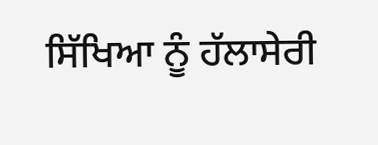ਸਿੱਖਿਆ ਨੂੰ ਹੱਲਾਸੇਰੀ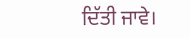ਦਿੱਤੀ ਜਾਵੇ।